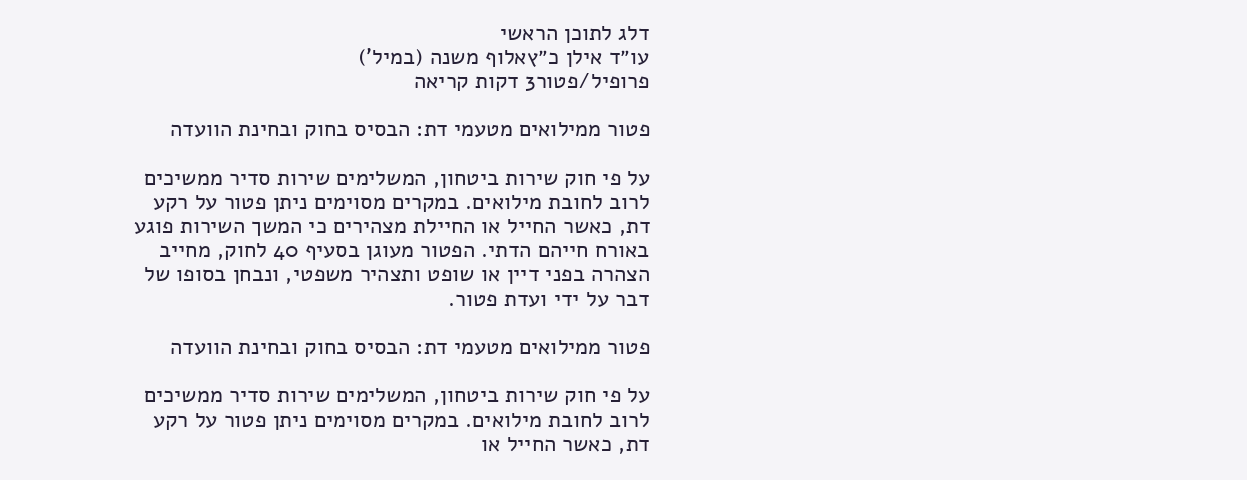דלג לתוכן הראשי
עו״ד אילן כ״ץאלוף משנה (במיל')
פרופיל/פטור3 דקות קריאה

פטור ממילואים מטעמי דת: הבסיס בחוק ובחינת הוועדה

על פי חוק שירות ביטחון, המשלימים שירות סדיר ממשיכים לרוב לחובת מילואים. במקרים מסוימים ניתן פטור על רקע דת, כאשר החייל או החיילת מצהירים כי המשך השירות פוגע באורח חייהם הדתי. הפטור מעוגן בסעיף 40 לחוק, מחייב הצהרה בפני דיין או שופט ותצהיר משפטי, ונבחן בסופו של דבר על ידי ועדת פטור.

פטור ממילואים מטעמי דת: הבסיס בחוק ובחינת הוועדה

על פי חוק שירות ביטחון, המשלימים שירות סדיר ממשיכים לרוב לחובת מילואים. במקרים מסוימים ניתן פטור על רקע דת, כאשר החייל או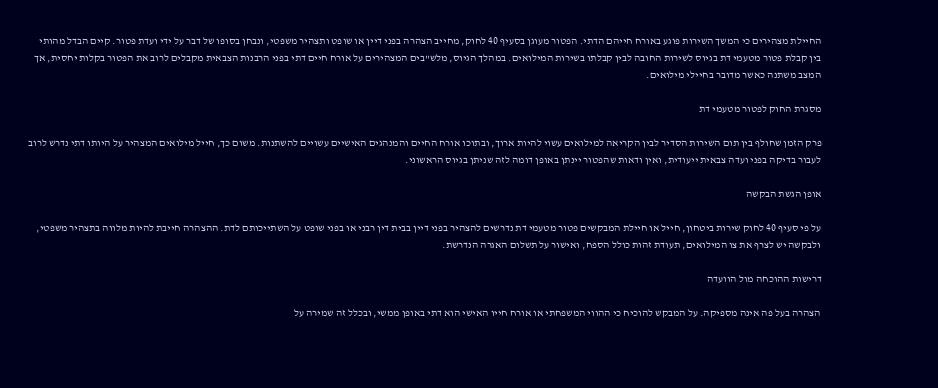החיילת מצהירים כי המשך השירות פוגע באורח חייהם הדתי. הפטור מעוגן בסעיף 40 לחוק, מחייב הצהרה בפני דיין או שופט ותצהיר משפטי, ונבחן בסופו של דבר על ידי ועדת פטור. קיים הבדל מהותי בין קבלת פטור מטעמי דת בגיוס לשירות החובה לבין קבלתו בשירות המילואים. במהלך הגיוס, מלש"בים המצהירים על אורח חיים דתי בפני הרבנות הצבאית מקבלים לרוב את הפטור בקלות יחסית, אך המצב משתנה כאשר מדובר בחיילי מילואים.

מסגרת החוק לפטור מטעמי דת

פרק הזמן שחולף בין תום השירות הסדיר לבין הקריאה למילואים עשוי להיות ארוך, ובתוכו אורח החיים והמנהגים האישיים עשויים להשתנות. משום כך, חייל מילואים המצהיר על היותו דתי נדרש לרוב לעבור בדיקה בפני ועדה צבאית ייעודית, ואין ודאות שהפטור יינתן באופן דומה לזה שניתן בגיוס הראשוני.

אופן הגשת הבקשה

על פי סעיף 40 לחוק שירות ביטחון, חייל או חיילת המבקשים פטור מטעמי דת נדרשים להצהיר בפני דיין בבית דין רבני או בפני שופט על השתייכותם לדת. ההצהרה חייבת להיות מלווה בתצהיר משפטי, ולבקשה יש לצרף את צו המילואים, תעודת זהות כולל הספח, ואישור על תשלום האגרה הנדרשת.

דרישות ההוכחה מול הוועדה

הצהרה בעל פה אינה מספיקה. על המבקש להוכיח כי ההווי המשפחתי או אורח חייו האישי הוא דתי באופן ממשי, ובכלל זה שמירה על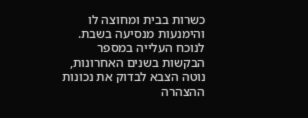כשרות בבית ומחוצה לו והימנעות מנסיעה בשבת. לנוכח העלייה במספר הבקשות בשנים האחרונות, נוטה הצבא לבדוק את נכונות ההצהרה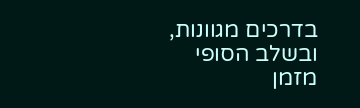בדרכים מגוונות, ובשלב הסופי מזמן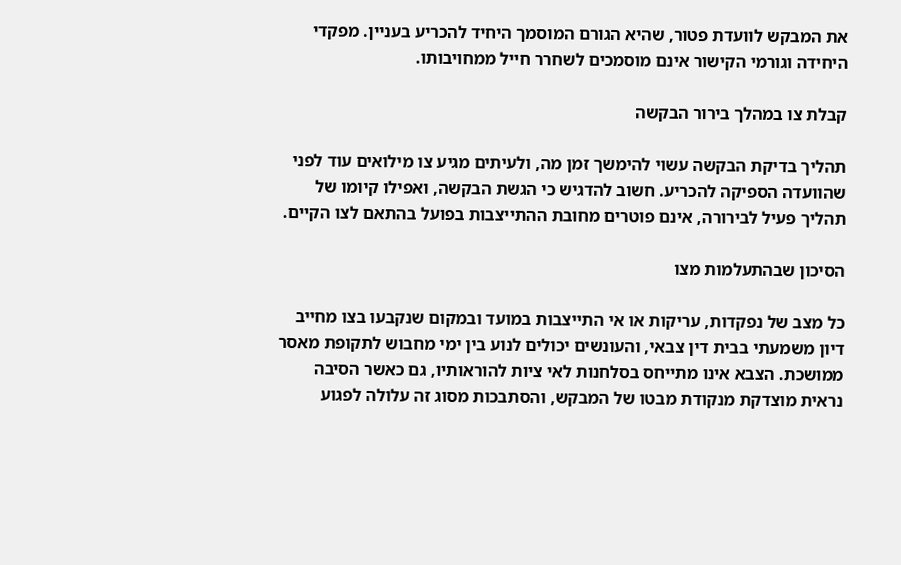את המבקש לוועדת פטור, שהיא הגורם המוסמך היחיד להכריע בעניין. מפקדי היחידה וגורמי הקישור אינם מוסמכים לשחרר חייל ממחויבותו.

קבלת צו במהלך בירור הבקשה

תהליך בדיקת הבקשה עשוי להימשך זמן מה, ולעיתים מגיע צו מילואים עוד לפני שהוועדה הספיקה להכריע. חשוב להדגיש כי הגשת הבקשה, ואפילו קיומו של תהליך פעיל לבירורה, אינם פוטרים מחובת ההתייצבות בפועל בהתאם לצו הקיים.

הסיכון שבהתעלמות מצו

כל מצב של נפקדות, עריקות או אי התייצבות במועד ובמקום שנקבעו בצו מחייב דיון משמעתי בבית דין צבאי, והעונשים יכולים לנוע בין ימי מחבוש לתקופת מאסר ממושכת. הצבא אינו מתייחס בסלחנות לאי ציות להוראותיו, גם כאשר הסיבה נראית מוצדקת מנקודת מבטו של המבקש, והסתבכות מסוג זה עלולה לפגוע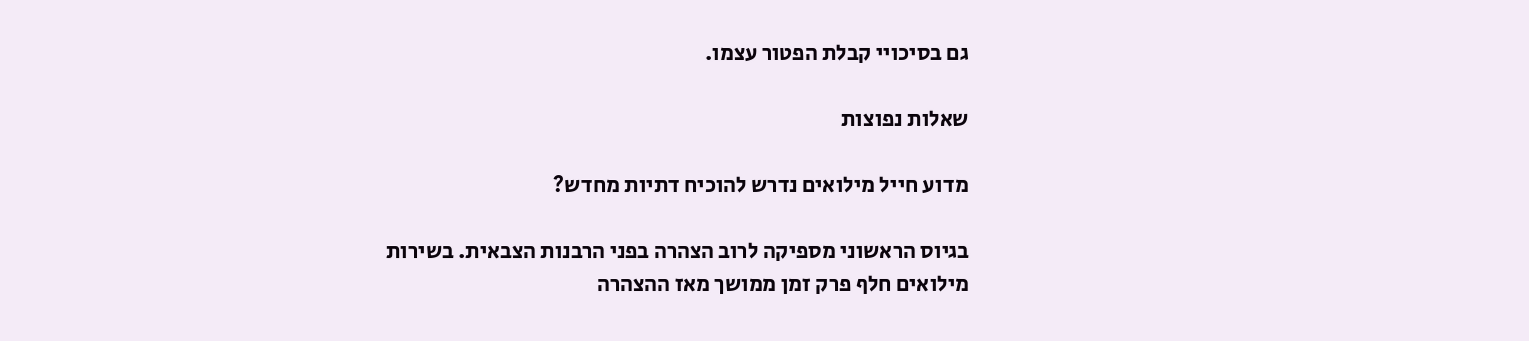גם בסיכויי קבלת הפטור עצמו.

שאלות נפוצות

מדוע חייל מילואים נדרש להוכיח דתיות מחדש?

בגיוס הראשוני מספיקה לרוב הצהרה בפני הרבנות הצבאית. בשירות מילואים חלף פרק זמן ממושך מאז ההצהרה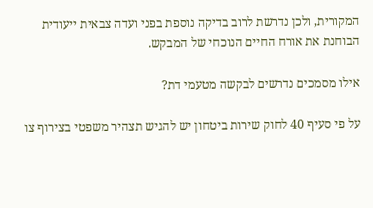המקורית, ולכן נדרשת לרוב בדיקה נוספת בפני ועדה צבאית ייעודית הבוחנת את אורח החיים הנוכחי של המבקש.

אילו מסמכים נדרשים לבקשה מטעמי דת?

על פי סעיף 40 לחוק שירות ביטחון יש להגיש תצהיר משפטי בצירוף צו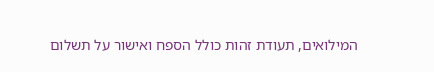המילואים, תעודת זהות כולל הספח ואישור על תשלום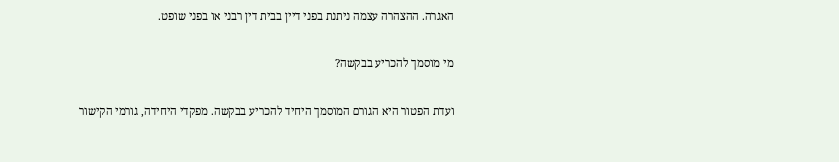האגרה. ההצהרה עצמה ניתנת בפני דיין בבית דין רבני או בפני שופט.

מי מוסמך להכריע בבקשה?

ועדת הפטור היא הגורם המוסמך היחיד להכריע בבקשה. מפקדי היחידה, גורמי הקישור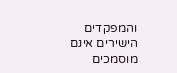והמפקדים הישירים אינם מוסמכים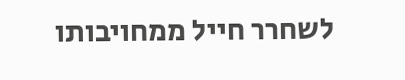לשחרר חייל ממחויבותו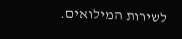לשירות המילואים.